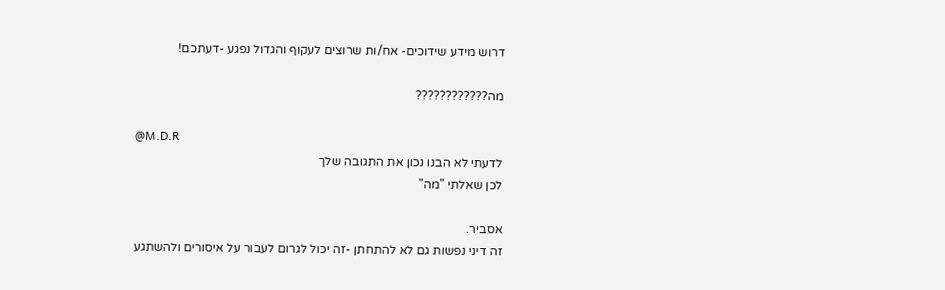דרוש מידע שידוכים- אח/ות שרוצים לעקוף והגדול נפגע -דעתכם!

מה????????????

@M.D.R
לדעתי לא הבנו נכון את התגובה שלך
לכן שאלתי "מה"

אסביר.
זה דיני נפשות גם לא להתחתן -זה יכול לגרום לעבור על איסורים ולהשתגע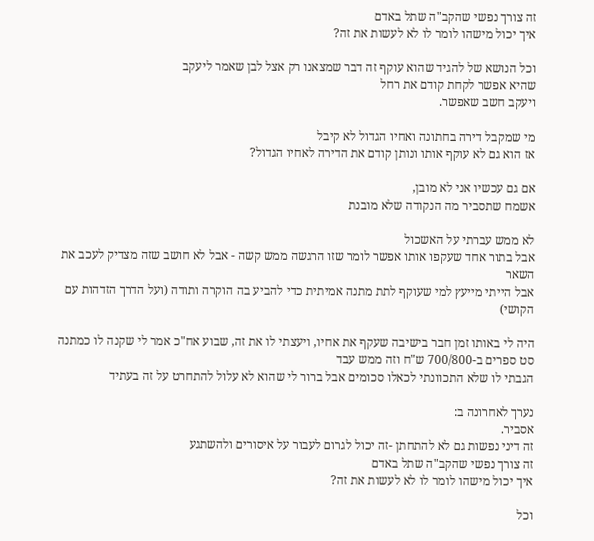זה צורך נפשי שהקב"ה שתל באדם
איך יכול מישהו לומר לו לא לעשות את זה?

וכל הנושא של להגיד שהוא עוקף זה דבר שמצאנו רק אצל לבן שאמר ליעקב
שהיא אפשר לקחת קודם את רחל
ויעקב חשב שאפשר.

מי שמקבל דירה בחתונה ואחיו הגדול לא קיבל
אז הוא גם לא עוקף אותו ונותן קודם את הדירה לאחיו הגדול?

אם גם עכשיו אני לא מובן,
אשמח שתסביר מה הנקודה שלא מובנת

לא ממש עברתי על האשכול
אבל בתור אחד שעקפו אותו אפשר לומר שזו הרגשה ממש קשה - אבל לא חושב שזה מצדיק לעכב את השאר
אבל הייתי מייעץ למי שעוקף לתת מתנה אמיתית כדי להביע בה הוקרה ותודה (ועל הדרך הזדהות עם הקושי)

היה לי באותו זמן חבר בישיבה שעקף את אחיו, ויעצתי לו את זה, שבוע אח"כ אמר לי שקנה לו כמתנה סט ספרים ב-700/800 ש"ח וזה ממש עבד
הגבתי לו שלא התכוונתי לכאלו סכומים אבל ברור לי שהוא לא עלול להתחרט על זה בעתיד

נערך לאחרונה ב:
אסביר.
זה דיני נפשות גם לא להתחתן -זה יכול לגרום לעבור על איסורים ולהשתגע
זה צורך נפשי שהקב"ה שתל באדם
איך יכול מישהו לומר לו לא לעשות את זה?

וכל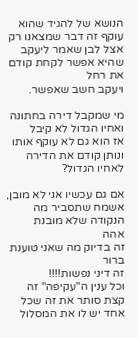הנושא של להגיד שהוא עוקף זה דבר שמצאנו רק אצל לבן שאמר ליעקב
שהיא אפשר לקחת קודם את רחל
ויעקב חשב שאפשר.

מי שמקבל דירה בחתונה ואחיו הגדול לא קיבל
אז הוא גם לא עוקף אותו ונותן קודם את הדירה לאחיו הגדול?

אם גם עכשיו אני לא מובן,
אשמח שתסביר מה הנקודה שלא מובנת
אהה
זה בדיוק מה שאני טוענת
ברור
זה דיני נפשות!!!!
וכל ענין ה"עקיפה" זה קצת סותר את זה שכל אחד יש לו את המסלול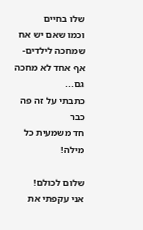שלו בחיים
וכמו שאם יש אח שמחכה לילדים- אף אחד לא מחכה גם...
כתבתי על זה פה כבר
חד משמעית כל מילה!

שלום לכולם!
אני עקפתי את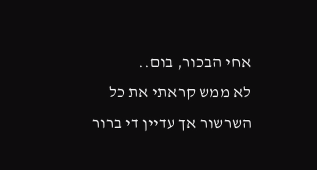אחי הבכור, בום..
לא ממש קראתי את כל השרשור אך עדיין די ברור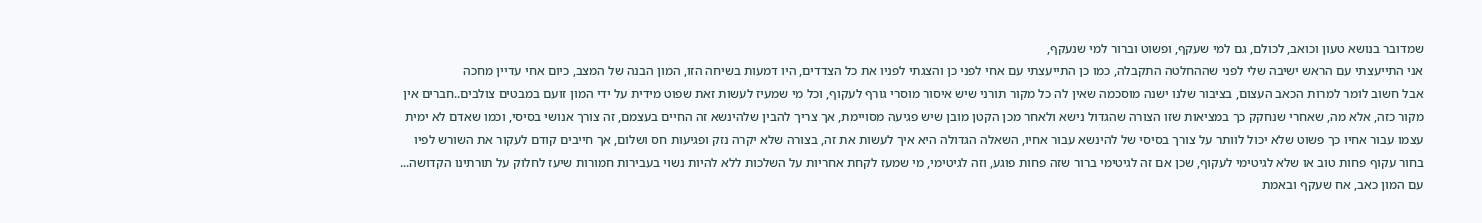שמדובר בנושא טעון וכואב, לכולם, גם למי שעקף, ופשוט וברור למי שנעקף,
אני התייעצתי עם הראש ישיבה שלי לפני שההחלטה התקבלה, כמו כן התייעצתי עם אחי לפני כן והצגתי לפניו את כל הצדדים, היו דמעות בשיחה הזו, המון הבנה של המצב, כיום אחי עדיין מחכה
אבל חשוב לומר למרות הכאב העצום, בציבור שלנו ישנה מוסכמה שאין לה כל מקור תורני שיש איסור מוסרי גורף לעקוף, וכל מי שמעיז לעשות זאת שפוט מידית על ידי המון זועם במבטים צולבים..חברים אין מקור כזה, אלא מה, שאחרי שנחקק כך במציאות שזו הצורה שהגדול נישא ולאחר מכן הקטן מובן שיש פגיעה מסויימת, אך צריך להבין שלהינשא זה החיים בעצמם, זה צורך אנושי בסיסי, וכמו שאדם לא ימית עצמו עבור אחיו כך פשוט שלא יכול לוותר על צורך בסיסי של להינשא עבור אחיו, השאלה הגדולה היא איך לעשות את זה, בצורה שלא יקרה נזק ופגיעות חס ושלום, אך חייבים קודם לעקור את השורש לפיו בחור עקוף פחות טוב או שלא לגיטימי לעקוף, שכן אם זה לגיטימי ברור שזה פחות פוגע, וזה לגיטימי, מי שמעז לקחת אחריות על השלכות ללא להיות נשוי בעבירות חמורות שיעז לחלוק על תורתינו הקדושה...
עם המון כאב, אח שעקף ובאמת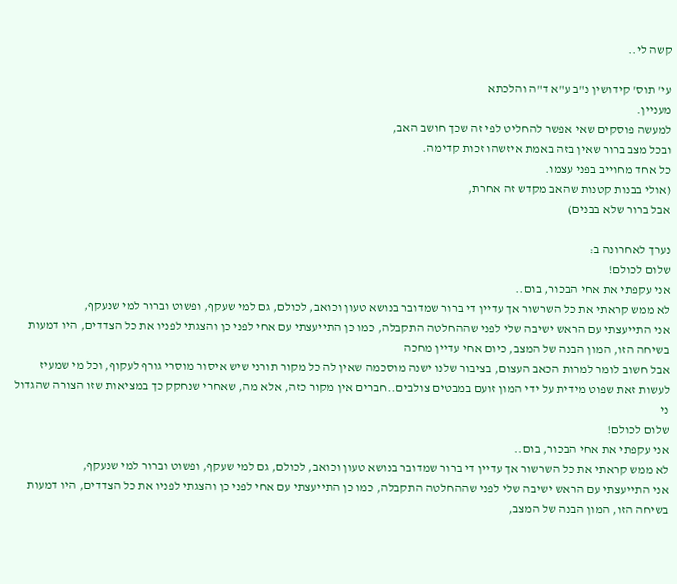קשה לי..

עי' תוס' קידושין נ"ב ע"א ד"ה והלכתא
מעניין.
למעשה פוסקים שאי אפשר להחליט לפי זה שכך חושב האב,
ובכל מצב ברור שאין בזה באמת איזשהו זכות קדימה.
כל אחד מחוייב בפני עצמו.
(אולי בבנות קטנות שהאב מקדש זה אחרת,
אבל ברור שלא בבנים)

נערך לאחרונה ב:
שלום לכולם!
אני עקפתי את אחי הבכור, בום..
לא ממש קראתי את כל השרשור אך עדיין די ברור שמדובר בנושא טעון וכואב, לכולם, גם למי שעקף, ופשוט וברור למי שנעקף,
אני התייעצתי עם הראש ישיבה שלי לפני שההחלטה התקבלה, כמו כן התייעצתי עם אחי לפני כן והצגתי לפניו את כל הצדדים, היו דמעות בשיחה הזו, המון הבנה של המצב, כיום אחי עדיין מחכה
אבל חשוב לומר למרות הכאב העצום, בציבור שלנו ישנה מוסכמה שאין לה כל מקור תורני שיש איסור מוסרי גורף לעקוף, וכל מי שמעיז לעשות זאת שפוט מידית על ידי המון זועם במבטים צולבים..חברים אין מקור כזה, אלא מה, שאחרי שנחקק כך במציאות שזו הצורה שהגדול ני
שלום לכולם!
אני עקפתי את אחי הבכור, בום..
לא ממש קראתי את כל השרשור אך עדיין די ברור שמדובר בנושא טעון וכואב, לכולם, גם למי שעקף, ופשוט וברור למי שנעקף,
אני התייעצתי עם הראש ישיבה שלי לפני שההחלטה התקבלה, כמו כן התייעצתי עם אחי לפני כן והצגתי לפניו את כל הצדדים, היו דמעות בשיחה הזו, המון הבנה של המצב,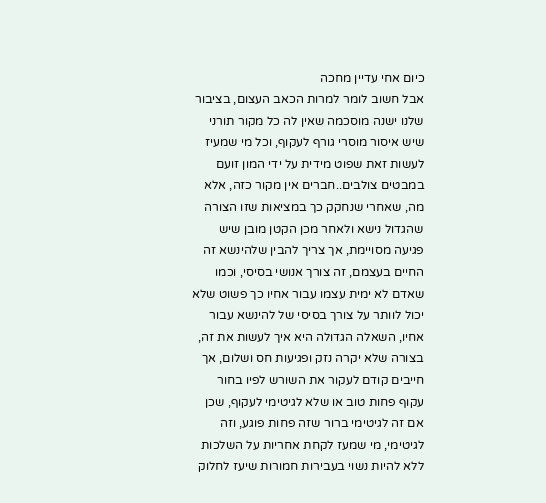כיום אחי עדיין מחכה
אבל חשוב לומר למרות הכאב העצום, בציבור שלנו ישנה מוסכמה שאין לה כל מקור תורני שיש איסור מוסרי גורף לעקוף, וכל מי שמעיז לעשות זאת שפוט מידית על ידי המון זועם במבטים צולבים..חברים אין מקור כזה, אלא מה, שאחרי שנחקק כך במציאות שזו הצורה שהגדול נישא ולאחר מכן הקטן מובן שיש פגיעה מסויימת, אך צריך להבין שלהינשא זה החיים בעצמם, זה צורך אנושי בסיסי, וכמו שאדם לא ימית עצמו עבור אחיו כך פשוט שלא יכול לוותר על צורך בסיסי של להינשא עבור אחיו, השאלה הגדולה היא איך לעשות את זה, בצורה שלא יקרה נזק ופגיעות חס ושלום, אך חייבים קודם לעקור את השורש לפיו בחור עקוף פחות טוב או שלא לגיטימי לעקוף, שכן אם זה לגיטימי ברור שזה פחות פוגע, וזה לגיטימי, מי שמעז לקחת אחריות על השלכות ללא להיות נשוי בעבירות חמורות שיעז לחלוק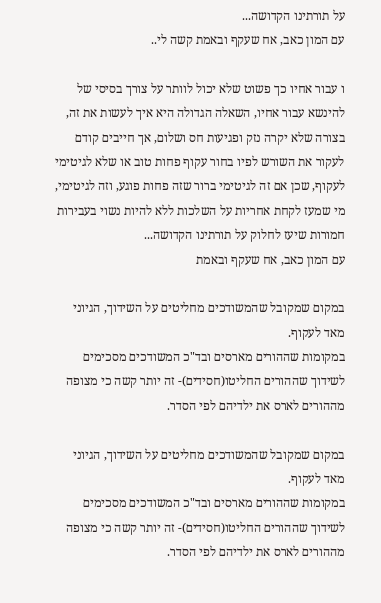על תורתינו הקדושה...
עם המון כאב, אח שעקף ובאמת קשה לי..

ו עבור אחיו כך פשוט שלא יכול לוותר על צורך בסיסי של להינשא עבור אחיו, השאלה הגדולה היא איך לעשות את זה, בצורה שלא יקרה נזק ופגיעות חס ושלום, אך חייבים קודם לעקור את השורש לפיו בחור עקוף פחות טוב או שלא לגיטימי לעקוף, שכן אם זה לגיטימי ברור שזה פחות פוגע, וזה לגיטימי, מי שמעז לקחת אחריות על השלכות ללא להיות נשוי בעבירות חמורות שיעז לחלוק על תורתינו הקדושה...
עם המון כאב, אח שעקף ובאמת

במקום שמקובל שהמשודכים מחליטים על השידוך, הגיוני מאד לעקוף.
במקומות שההורים מארסים ובד"כ המשודכים מסכימים לשידוך שההורים החליטו(חסידים)- זה יותר קשה כי מצופה מההורים לארס את ילדיהם לפי הסדר.

במקום שמקובל שהמשודכים מחליטים על השידוך, הגיוני מאד לעקוף.
במקומות שההורים מארסים ובד"כ המשודכים מסכימים לשידוך שההורים החליטו(חסידים)- זה יותר קשה כי מצופה מההורים לארס את ילדיהם לפי הסדר.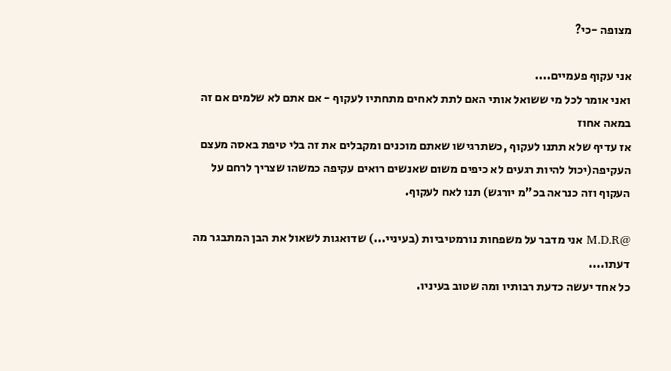מצופה -כי?

אני עקוף פעמיים....
ואני אומר לכל מי ששואל אותי האם לתת לאחים מתחתיו לעקוף - אם אתם לא שלמים אם זה במאה אחוז
אז עדיף שלא תתנו לעקוף ,כשתרגישו שאתם מוכנים ומקבלים את זה בלי טיפת באסה מעצם העקיפה(יכול להיות רגעים לא כיפים משום שאנשים רואים עקיפה כמשהו שצריך לרחם על העקוף וזה כנראה בכ"מ יורגש) תנו לאח לעקוף.

@M.D.R אני מדבר על משפחות נורמטיביות (בעיניי...) שדואגות לשאול את הבן המתבגר מה דעתו....
כל אחד יעשה כדעת רבותיו ומה שטוב בעיניו.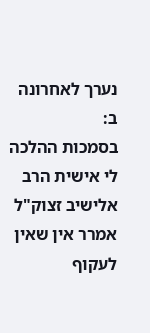נערך לאחרונה ב:
בסמכות ההלכה לי אישית הרב אלישיב זצוק"ל אמרר אין שאין לעקוף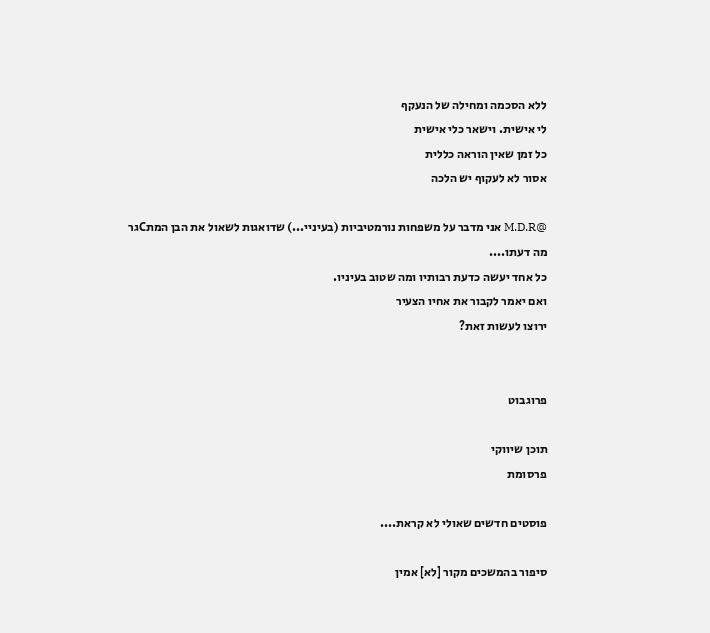ללא הסכמה ומחילה של הנעקף
לי אישית. וישאר כלי אישית
כל זמן שאין הוראה כללית
אסור לא לעקוף יש הלכה

@M.D.R אני מדבר על משפחות נורמטיביות (בעיניי...) שדואגות לשאול את הבן המתCגר מה דעתו....
כל אחד יעשה כדעת רבותיו ומה שטוב בעיניו.
ואם יאמר לקבור את אחיו הצעיר
ירוצו לעשות זאת?


פרוגבוט

תוכן שיווקי
פרסומת

פוסטים חדשים שאולי לא קראת....

סיפור בהמשכים מקור [לא] אמין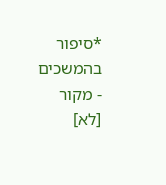*סיפור בהמשכים - מקור [לא]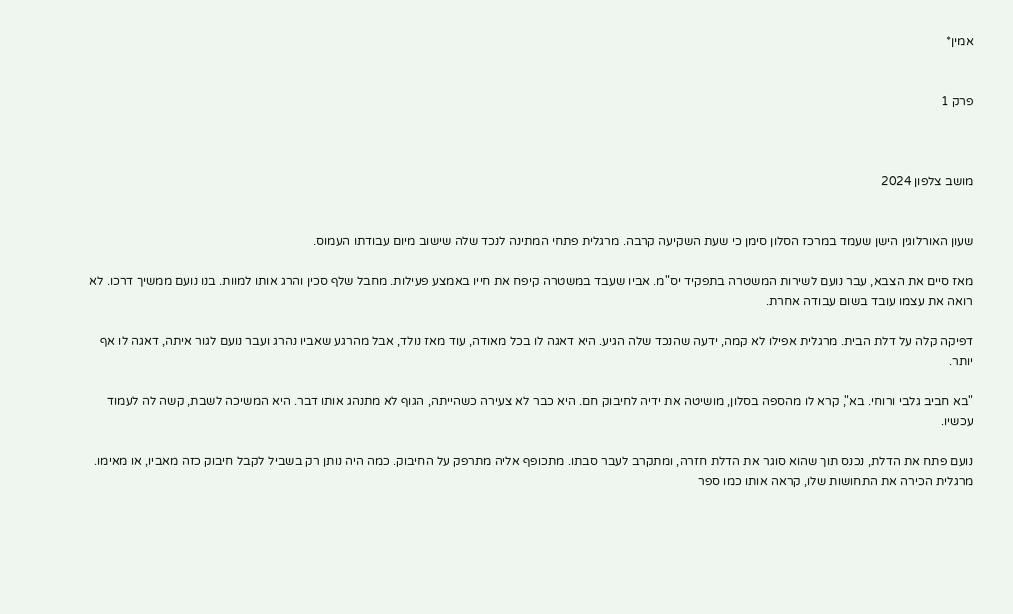אמין*


פרק 1



מושב צלפון 2024


שעון האורלוגין הישן שעמד במרכז הסלון סימן כי שעת השקיעה קרבה. מרגלית פתחי המתינה לנכד שלה שישוב מיום עבודתו העמוס.

מאז סיים את הצבא, עבר נועם לשירות המשטרה בתפקיד יס"מ. אביו שעבד במשטרה קיפח את חייו באמצע פעילות. מחבל שלף סכין והרג אותו למוות. בנו נועם ממשיך דרכו. לא רואה את עצמו עובד בשום עבודה אחרת.

דפיקה קלה על דלת הבית. מרגלית אפילו לא קמה, ידעה שהנכד שלה הגיע. היא דאגה לו בכל מאודה, עוד מאז נולד, אבל מהרגע שאביו נהרג ועבר נועם לגור איתה, דאגה לו אף יותר.

"בא חביב גלבי ורוחי. בא", קרא לו מהספה בסלון, מושיטה את ידיה לחיבוק חם. היא כבר לא צעירה כשהייתה, הגוף לא מתנהג אותו דבר. היא המשיכה לשבת, קשה לה לעמוד עכשיו.

נועם פתח את הדלת, נכנס תוך שהוא סוגר את הדלת חזרה, ומתקרב לעבר סבתו. מתכופף אליה מתרפק על החיבוק. כמה היה נותן רק בשביל לקבל חיבוק כזה מאביו, או מאימו. מרגלית הכירה את התחושות שלו, קראה אותו כמו ספר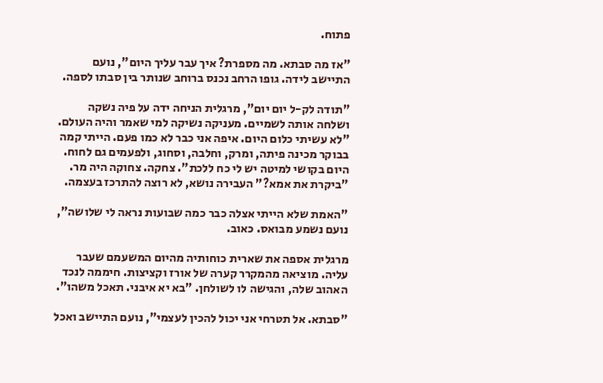פתוח.

"אז מה סבתא. מה מספרת? איך עבר עליך היום", נועם התיישב לידה. גופו הרחב נכנס ברוחב שנותר בין סבתו לספה.

"תודה לק-ל יום יום", מרגלית הניחה ידה על פיה נשקה ושלחה אותה לשמיים. מעניקה נשיקה למי שאמר והיה העולם. "לא עשיתי כלום היום. איפה אני כבר לא כמו פעם. הייתי קמה בבוקר מכינה פיתה, ומרק, וחלבה, וסחוג, ולפעמים גם לחוח. היום בקושי למיטה יש לי כח ללכת". צחקה. צחוקה היה מר. "ביקרת את אמא?" העבירה נושא, לא רוצה להתרכז בעצמה.

"האמת שלא הייתי אצלה כבר כמה שבועות נראה לי שלושה", נועם נשמע מבואס. כאוב.

מרגלית אספה את שארית כוחותיה מהיום המשעמם שעבר עליה. מוציאה מהמקרר קערה של אורז וקציצות. חיממה לנכד האהוב שלה, והגישה לו לשולחן. "בא יא איבני. תאכל משהו".

"סבתא. אל תטרחי אני יכול להכין לעצמי", נועם התיישב ואכל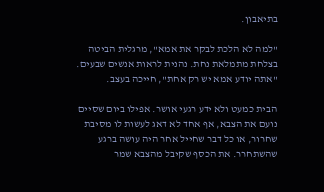בתיאבון.

"למה לא הלכת לבקר את אמא", מרגלית הביטה בצלחת מתמלאת נחת. נהנית לראות אנשים שבעים. "אתה יודע אמא יש רק אחת", חייכה בעצב.

הבית כמעט ולא ידע רגעי אושר. אפילו ביום שסיים נועם את הצבא, אף אחד לא דאג לעשות לו מסיבת שחרור, או כל דבר שחייל אחר היה עושה ברגע שהשתחרר. את הכסף שקיבל מהצבא שמר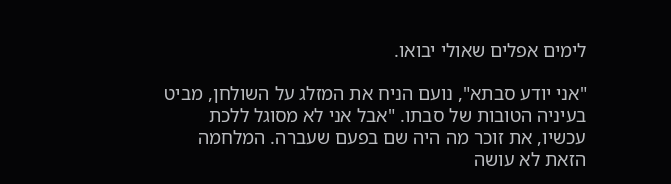לימים אפלים שאולי יבואו.

"אני יודע סבתא", נועם הניח את המזלג על השולחן, מביט בעיניה הטובות של סבתו. "אבל אני לא מסוגל ללכת עכשיו, את זוכר מה היה שם בפעם שעברה. המלחמה הזאת לא עושה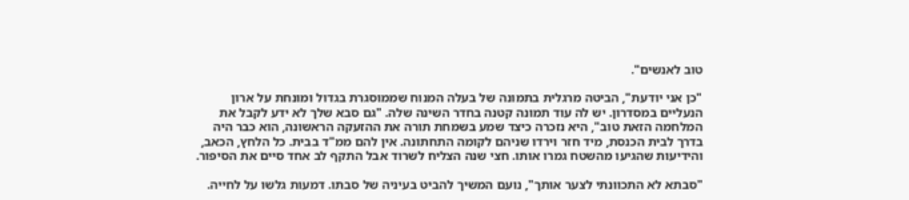טוב לאנשים".

"כן אני יודעת", הביטה מרגלית בתמונה של בעלה המנוח שממוסגרת בגדול ומונחת על ארון הנעליים במסדרון. יש לה עוד תמונה קטנה בחדר השינה שלה. "גם סבא שלך לא ידע לקבל את המלחמה הזאת טוב", היא נזכרה כיצד שמע בשמחת תורה את ההזעקה הראשונה, הוא כבר היה בדרך לבית הכנסת, מיד חזר וירדו שניהם לקומה התחתונה. אין להם ממ"ד בבית. כל הלחץ, הכאב, והידיעות שהגיעו מהשטח גמרו אותו. חצי שנה הצליח לשרוד אבל התקף לב אחד סיים את הסיפור.

"סבתא לא התכוונתי לצער אותך", נועם המשיך להביט בעיניה של סבתו. דמעות גלשו על לחייה.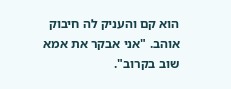הוא קם והעניק לה חיבוק אוהב. "אני אבקר את אמא שוב בקרוב".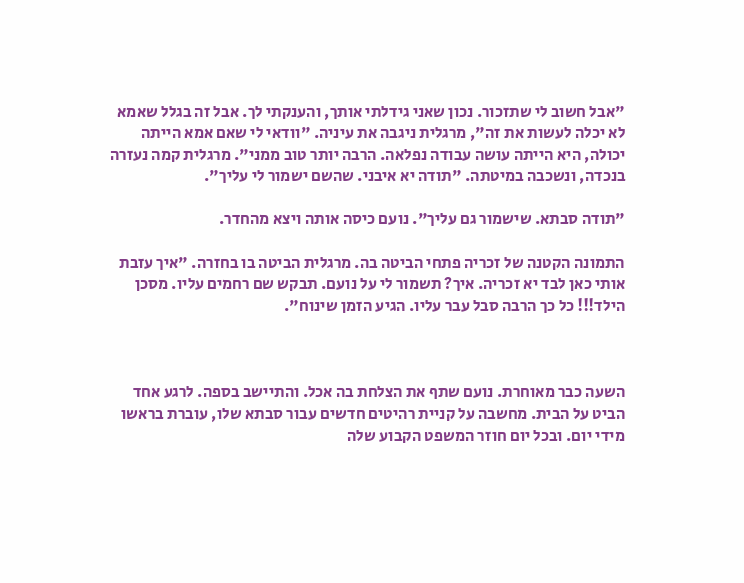"אבל חשוב לי שתזכור. נכון שאני גידלתי אותך, והענקתי לך. אבל זה בגלל שאמא לא יכלה לעשות את זה", מרגלית ניגבה את עיניה. "וודאי לי שאם אמא הייתה יכולה, היא הייתה עושה עבודה נפלאה. הרבה יותר טוב ממני". מרגלית קמה נעזרה בנכדה, ונשכבה במיטתה. "תודה יא איבני. שהשם ישמור לי עליך".

"תודה סבתא. שישמור גם עליך". נועם כיסה אותה ויצא מהחדר.

התמונה הקטנה של זכריה פתחי הביטה בה. מרגלית הביטה בו בחזרה. "איך עזבת אותי כאן לבד יא זכריה. איך? תשמור לי על נועם. תבקש שם רחמים עליו. מסכן הילד!!! כל כך הרבה סבל עבר עליו. הגיע הזמן שינוח".



השעה כבר מאוחרת. נועם שתף את הצלחת בה אכל. והתיישב בספה. לרגע אחד הביט על הבית. מחשבה על קניית רהיטים חדשים עבור סבתא שלו, עוברת בראשו מידי יום. ובכל יום חוזר המשפט הקבוע שלה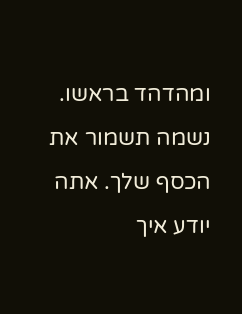ומהדהד בראשו. נשמה תשמור את הכסף שלך. אתה יודע איך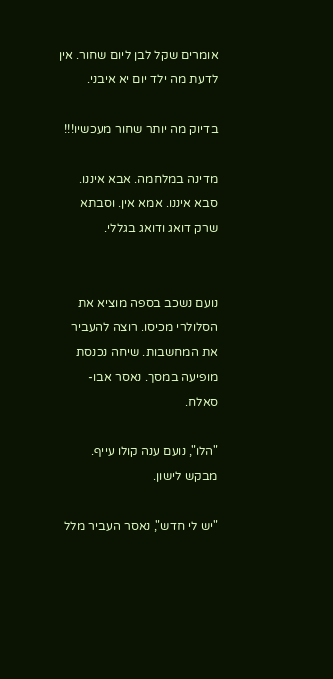אומרים שקל לבן ליום שחור. אין לדעת מה ילד יום יא איבני.

בדיוק מה יותר שחור מעכשיו!!!

מדינה במלחמה. אבא איננו. סבא איננו. אמא אין. וסבתא שרק דואג ודואג בגללי.


נועם נשכב בספה מוציא את הסלולרי מכיסו. רוצה להעביר את המחשבות. שיחה נכנסת מופיעה במסך. נאסר אבו-סאלח.

"הלו", נועם ענה קולו עייף. מבקש לישון.

"יש לי חדש", נאסר העביר מלל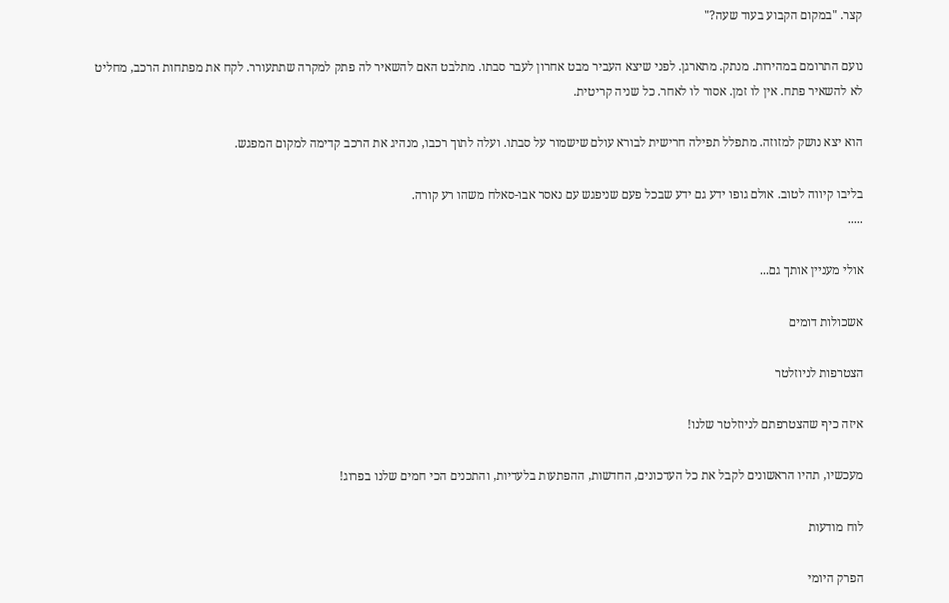קצר. "במקום הקבוע בעוד שעה?"

נועם התרומם במהירות. מנתק. מתארגן. לפני שיצא העביר מבט אחרון לעבר סבתו. מתלבט האם להשאיר לה פתק למקרה שתתעורר. לקח את מפתחות הרכב, מחליט לא להשאיר פתח. אין לו זמן. אסור לו לאחר. כל שניה קריטית.

הוא יצא נושק למזוזה. מתפלל תפילה חרישית לבורא עולם שישמור על סבתו. ועלה לתוך רכבו, מנהיג את הרכב קדימה למקום המפגש.

בליבו קיווה לטוב. אולם גופו ידע גם ידע שבכל פעם שניפגש עם נאסר אבו-סאלח משהו רע קורה.
.....

אולי מעניין אותך גם...

אשכולות דומים

הצטרפות לניוזלטר

איזה כיף שהצטרפתם לניוזלטר שלנו!

מעכשיו, תהיו הראשונים לקבל את כל העדכונים, החדשות, ההפתעות בלעדיות, והתכנים הכי חמים שלנו בפרוג!

לוח מודעות

הפרק היומי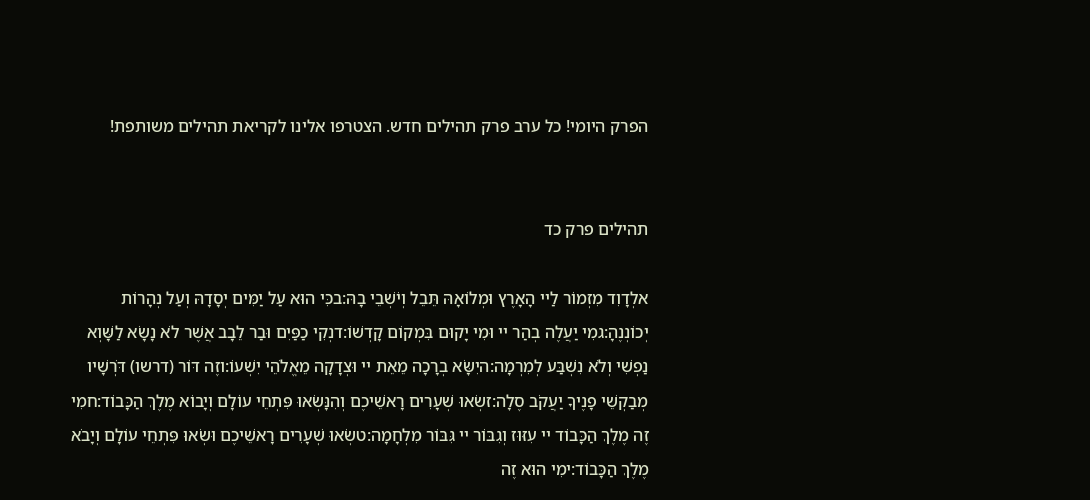הפרק היומי! כל ערב פרק תהילים חדש. הצטרפו אלינו לקריאת תהילים משותפת!


תהילים פרק כד

אלְדָוִד מִזְמוֹר לַיי הָאָרֶץ וּמְלוֹאָהּ תֵּבֵל וְיֹשְׁבֵי בָהּ:בכִּי הוּא עַל יַמִּים יְסָדָהּ וְעַל נְהָרוֹת יְכוֹנְנֶהָ:גמִי יַעֲלֶה בְהַר יי וּמִי יָקוּם בִּמְקוֹם קָדְשׁוֹ:דנְקִי כַפַּיִם וּבַר לֵבָב אֲשֶׁר לֹא נָשָׂא לַשָּׁוְא נַפְשִׁי וְלֹא נִשְׁבַּע לְמִרְמָה:היִשָּׂא בְרָכָה מֵאֵת יי וּצְדָקָה מֵאֱלֹהֵי יִשְׁעוֹ:וזֶה דּוֹר (דרשו) דֹּרְשָׁיו מְבַקְשֵׁי פָנֶיךָ יַעֲקֹב סֶלָה:זשְׂאוּ שְׁעָרִים רָאשֵׁיכֶם וְהִנָּשְׂאוּ פִּתְחֵי עוֹלָם וְיָבוֹא מֶלֶךְ הַכָּבוֹד:חמִי זֶה מֶלֶךְ הַכָּבוֹד יי עִזּוּז וְגִבּוֹר יי גִּבּוֹר מִלְחָמָה:טשְׂאוּ שְׁעָרִים רָאשֵׁיכֶם וּשְׂאוּ פִּתְחֵי עוֹלָם וְיָבֹא מֶלֶךְ הַכָּבוֹד:ימִי הוּא זֶה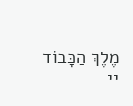מֶלֶךְ הַכָּבוֹד יי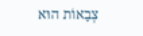צְבָאוֹת הוּא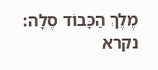מֶלֶךְ הַכָּבוֹד סֶלָה:
נקרא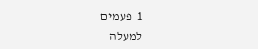1  פעמים
למעלה